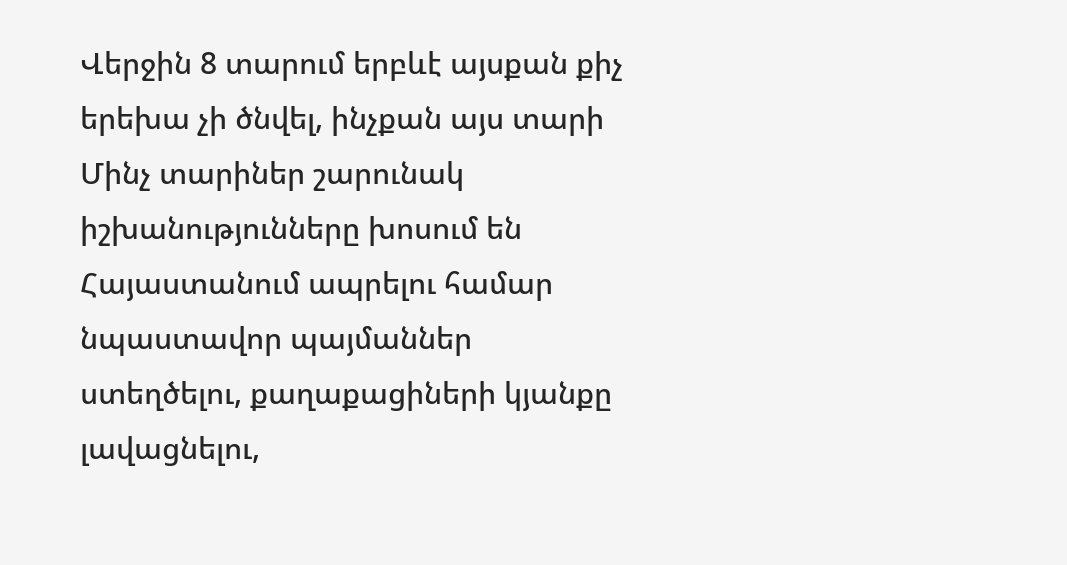Վերջին 8 տարում երբևէ այսքան քիչ երեխա չի ծնվել, ինչքան այս տարի
Մինչ տարիներ շարունակ իշխանությունները խոսում են Հայաստանում ապրելու համար նպաստավոր պայմաններ ստեղծելու, քաղաքացիների կյանքը լավացնելու,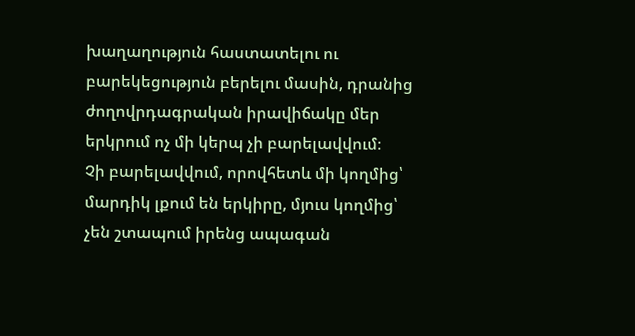խաղաղություն հաստատելու ու բարեկեցություն բերելու մասին, դրանից ժողովրդագրական իրավիճակը մեր երկրում ոչ մի կերպ չի բարելավվում։
Չի բարելավվում, որովհետև մի կողմից՝ մարդիկ լքում են երկիրը, մյուս կողմից՝ չեն շտապում իրենց ապագան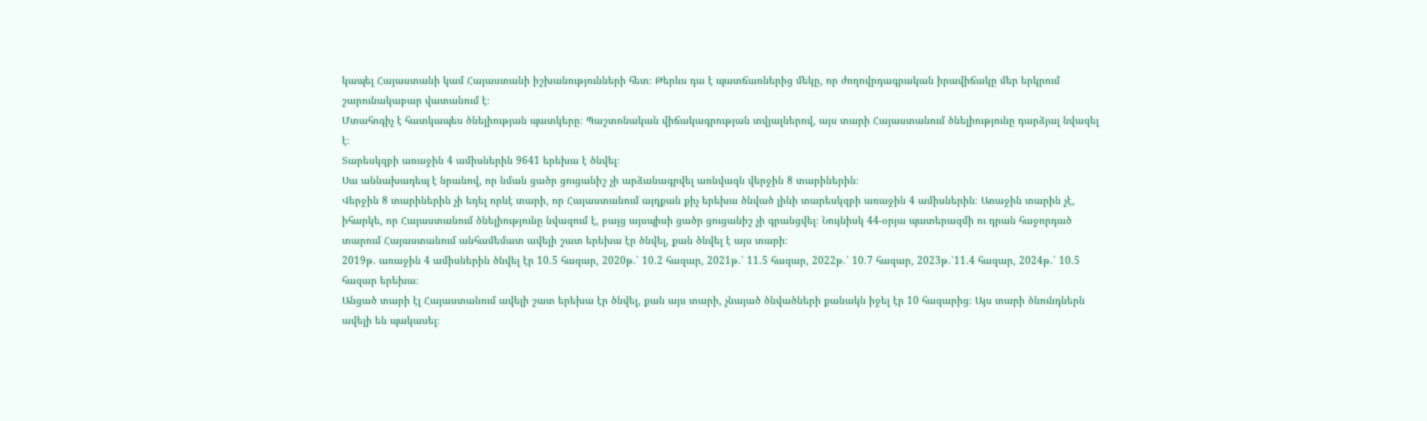կապել Հայաստանի կամ Հայաստանի իշխանությունների հետ։ Թերևս դա է պատճառներից մեկը, որ ժողովրդագրական իրավիճակը մեր երկրում շարունակաբար վատանում է։
Մտահոգիչ է հատկապես ծնելիության պատկերը։ Պաշտոնական վիճակագրության տվյալներով, այս տարի Հայաստանում ծնելիությունը դարձյալ նվազել է։
Տարեսկզբի առաջին 4 ամիսներին 9641 երեխա է ծնվել։
Սա աննախադեպ է նրանով, որ նման ցածր ցուցանիշ չի արձանագրվել առնվազն վերջին 8 տարիներին։
Վերջին 8 տարիներին չի եղել որևէ տարի, որ Հայաստանում այդքան քիչ երեխա ծնված լինի տարեսկզբի առաջին 4 ամիսներին։ Առաջին տարին չէ, իհարկե, որ Հայաստանում ծնելիությունը նվազում է, բայց այսպիսի ցածր ցուցանիշ չի գրանցվել։ Նույնիսկ 44-օրյա պատերազմի ու դրան հաջորդած տարում Հայաստանում անհամեմատ ավելի շատ երեխա էր ծնվել, քան ծնվել է այս տարի։
2019թ. առաջին 4 ամիսներին ծնվել էր 10.5 հազար, 2020թ.՝ 10.2 հազար, 2021թ.՝ 11.5 հազար, 2022թ.՝ 10.7 հազար, 2023թ.՝11.4 հազար, 2024թ.՝ 10.5 հազար երեխա։
Անցած տարի էլ Հայաստանում ավելի շատ երեխա էր ծնվել, քան այս տարի, չնայած ծնվածների քանակն իջել էր 10 հազարից։ Այս տարի ծնունդներն ավելի են պակասել։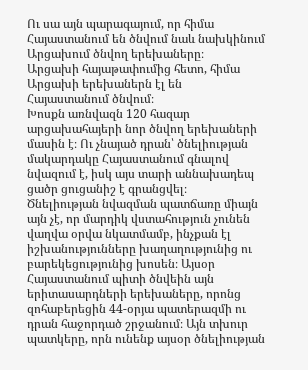Ու սա այն պարագայում, որ հիմա Հայաստանում են ծնվում նաև նախկինում Արցախում ծնվող երեխաները։
Արցախի հայաթափումից հետո, հիմա Արցախի երեխաներն էլ են Հայաստանում ծնվում։
Խոսքն առնվազն 120 հազար արցախահայերի նոր ծնվող երեխաների մասին է։ Ու չնայած դրան՝ ծնելիության մակարդակը Հայաստանում գնալով նվազում է, իսկ այս տարի աննախադեպ ցածր ցուցանիշ է գրանցվել։
Ծնելիության նվազման պատճառը միայն այն չէ, որ մարդիկ վստահություն չունեն վաղվա օրվա նկատմամբ, ինչքան էլ իշխանությունները խաղաղությունից ու բարեկեցությունից խոսեն։ Այսօր Հայաստանում պիտի ծնվեին այն երիտասարդների երեխաները, որոնց զոհաբերեցին 44-օրյա պատերազմի ու դրան հաջորդած շրջանում։ Այն տխուր պատկերը, որն ունենք այսօր ծնելիության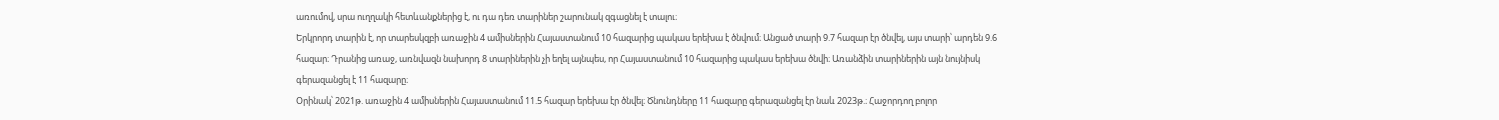առումով, սրա ուղղակի հետևանքներից է, ու դա դեռ տարիներ շարունակ զգացնել է տալու։
Երկրորդ տարին է, որ տարեսկզբի առաջին 4 ամիսներին Հայաստանում 10 հազարից պակաս երեխա է ծնվում։ Անցած տարի 9.7 հազար էր ծնվել, այս տարի՝ արդեն 9.6 հազար։ Դրանից առաջ, առնվազն նախորդ 8 տարիներին չի եղել այնպես, որ Հայաստանում 10 հազարից պակաս երեխա ծնվի։ Առանձին տարիներին այն նույնիսկ գերազանցել է 11 հազարը։
Օրինակ՝ 2021թ. առաջին 4 ամիսներին Հայաստանում 11.5 հազար երեխա էր ծնվել։ Ծնունդները 11 հազարը գերազանցել էր նաև 2023թ.։ Հաջորդող բոլոր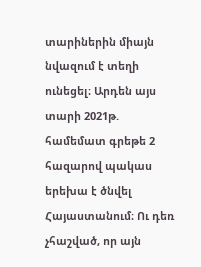տարիներին միայն նվազում է տեղի ունեցել։ Արդեն այս տարի 2021թ. համեմատ գրեթե 2 հազարով պակաս երեխա է ծնվել Հայաստանում։ Ու դեռ չհաշված, որ այն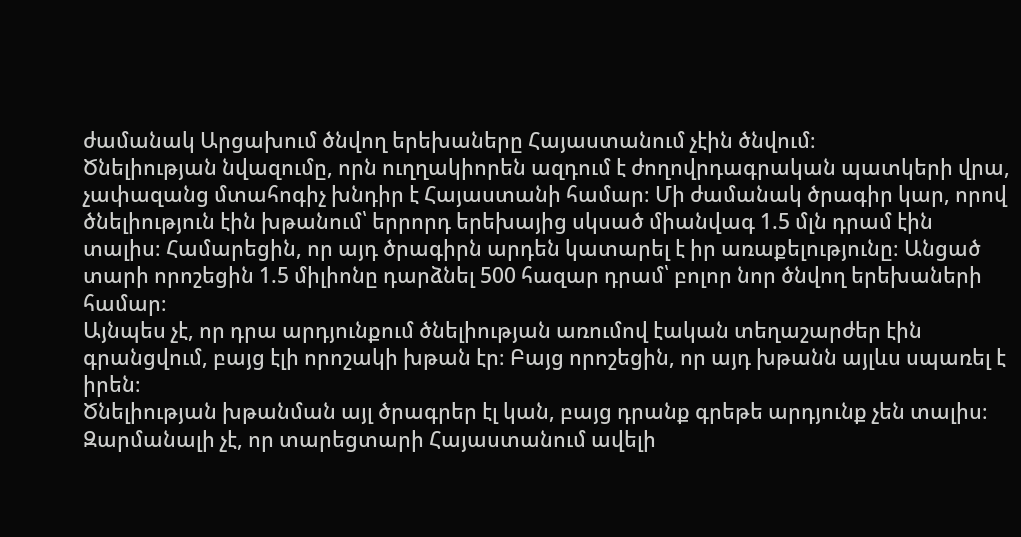ժամանակ Արցախում ծնվող երեխաները Հայաստանում չէին ծնվում։
Ծնելիության նվազումը, որն ուղղակիորեն ազդում է ժողովրդագրական պատկերի վրա, չափազանց մտահոգիչ խնդիր է Հայաստանի համար։ Մի ժամանակ ծրագիր կար, որով ծնելիություն էին խթանում՝ երրորդ երեխայից սկսած միանվագ 1.5 մլն դրամ էին տալիս։ Համարեցին, որ այդ ծրագիրն արդեն կատարել է իր առաքելությունը։ Անցած տարի որոշեցին 1.5 միլիոնը դարձնել 500 հազար դրամ՝ բոլոր նոր ծնվող երեխաների համար։
Այնպես չէ, որ դրա արդյունքում ծնելիության առումով էական տեղաշարժեր էին գրանցվում, բայց էլի որոշակի խթան էր։ Բայց որոշեցին, որ այդ խթանն այլևս սպառել է իրեն։
Ծնելիության խթանման այլ ծրագրեր էլ կան, բայց դրանք գրեթե արդյունք չեն տալիս։ Զարմանալի չէ, որ տարեցտարի Հայաստանում ավելի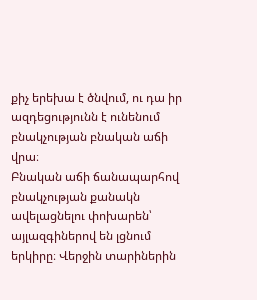քիչ երեխա է ծնվում, ու դա իր ազդեցությունն է ունենում բնակչության բնական աճի վրա։
Բնական աճի ճանապարհով բնակչության քանակն ավելացնելու փոխարեն՝ այլազգիներով են լցնում երկիրը։ Վերջին տարիներին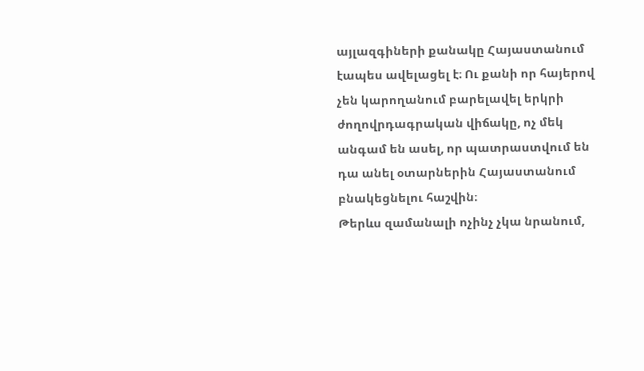այլազգիների քանակը Հայաստանում էապես ավելացել է։ Ու քանի որ հայերով չեն կարողանում բարելավել երկրի ժողովրդագրական վիճակը, ոչ մեկ անգամ են ասել, որ պատրաստվում են դա անել օտարներին Հայաստանում բնակեցնելու հաշվին։
Թերևս զամանալի ոչինչ չկա նրանում,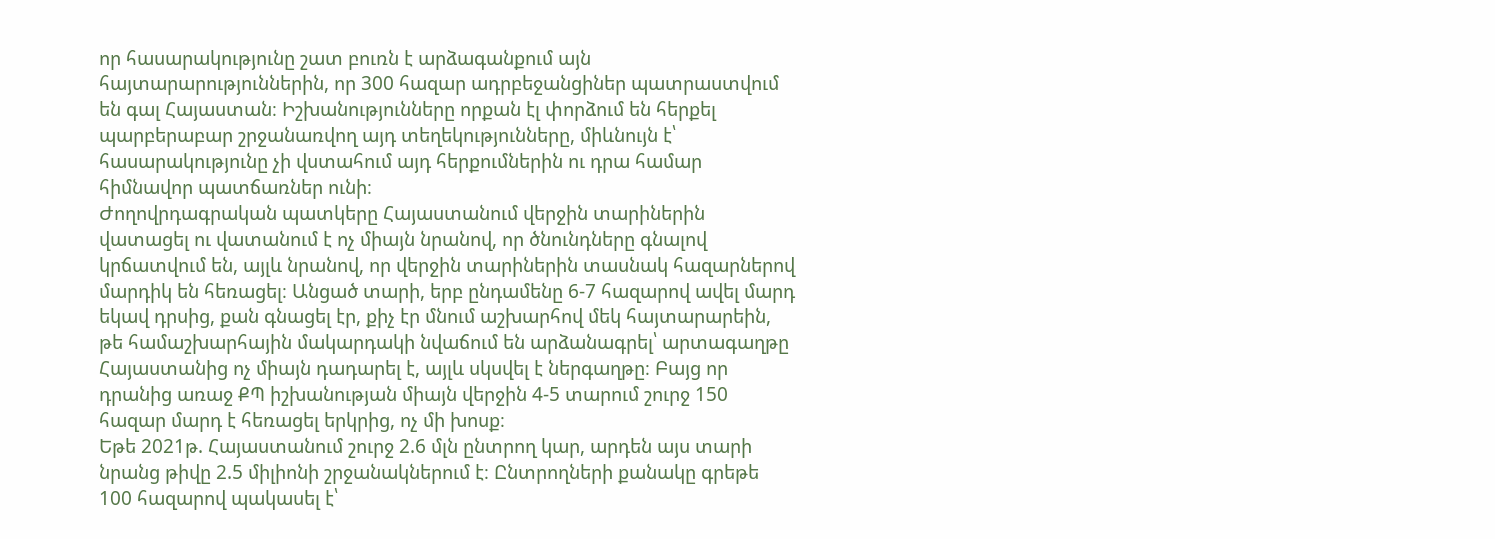որ հասարակությունը շատ բուռն է արձագանքում այն հայտարարություններին, որ 300 հազար ադրբեջանցիներ պատրաստվում են գալ Հայաստան։ Իշխանությունները որքան էլ փորձում են հերքել պարբերաբար շրջանառվող այդ տեղեկությունները, միևնույն է՝ հասարակությունը չի վստահում այդ հերքումներին ու դրա համար հիմնավոր պատճառներ ունի։
Ժողովրդագրական պատկերը Հայաստանում վերջին տարիներին վատացել ու վատանում է ոչ միայն նրանով, որ ծնունդները գնալով կրճատվում են, այլև նրանով, որ վերջին տարիներին տասնակ հազարներով մարդիկ են հեռացել։ Անցած տարի, երբ ընդամենը 6-7 հազարով ավել մարդ եկավ դրսից, քան գնացել էր, քիչ էր մնում աշխարհով մեկ հայտարարեին, թե համաշխարհային մակարդակի նվաճում են արձանագրել՝ արտագաղթը Հայաստանից ոչ միայն դադարել է, այլև սկսվել է ներգաղթը։ Բայց որ դրանից առաջ ՔՊ իշխանության միայն վերջին 4-5 տարում շուրջ 150 հազար մարդ է հեռացել երկրից, ոչ մի խոսք։
Եթե 2021թ. Հայաստանում շուրջ 2.6 մլն ընտրող կար, արդեն այս տարի նրանց թիվը 2.5 միլիոնի շրջանակներում է։ Ընտրողների քանակը գրեթե 100 հազարով պակասել է՝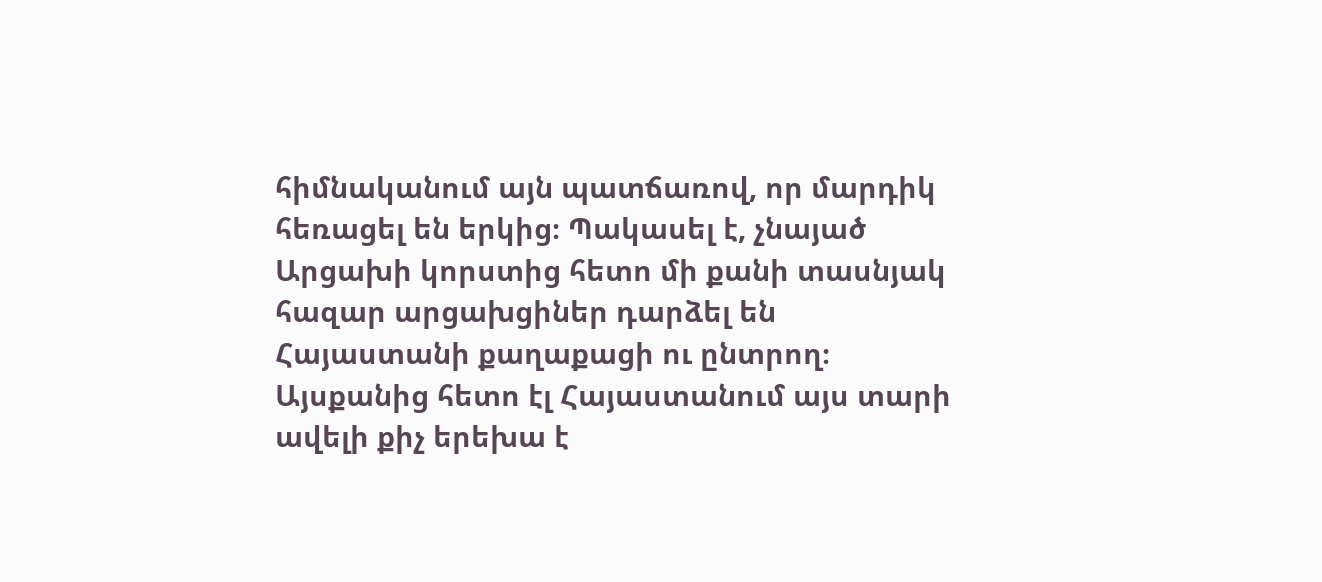հիմնականում այն պատճառով, որ մարդիկ հեռացել են երկից։ Պակասել է, չնայած Արցախի կորստից հետո մի քանի տասնյակ հազար արցախցիներ դարձել են Հայաստանի քաղաքացի ու ընտրող։
Այսքանից հետո էլ Հայաստանում այս տարի ավելի քիչ երեխա է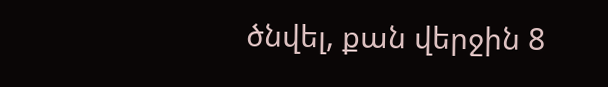ծնվել, քան վերջին 8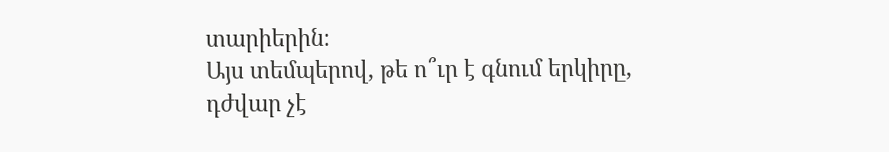տարիերին։
Այս տեմպերով, թե ո՞ւր է գնում երկիրը, դժվար չէ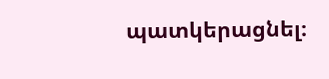պատկերացնել։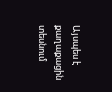Այսպես է քաղաքացին տեսնում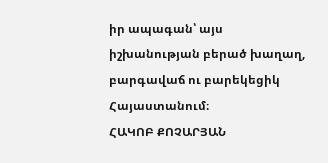իր ապագան՝ այս իշխանության բերած խաղաղ, բարգավաճ ու բարեկեցիկ Հայաստանում։
ՀԱԿՈԲ ՔՈՉԱՐՅԱՆ